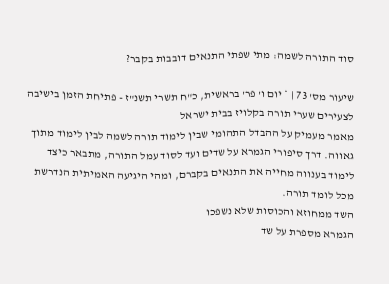סוד התורה לשמה: מתי שפתי התנאים דובבות בקבר?

שיעור מס' 73 | * יום ו' פר' בראשית, כ"ח תשרי תשנ"ז - פתיחת הזמן בישיבה לצעירים שערי תורה בקלויז בבית ישראל
מאמר מעמיק על ההבדל התהומי שבין לימוד תורה לשמה לבין לימוד מתוך גאווה. דרך סיפורי הגמרא על שדים ועד לסוד עמל התורה, מתבאר כיצד לימוד בענווה מחייה את התנאים בקברם, ומהי היגיעה האמיתית הנדרשת מכל לומד תורה.
השד ממחוזא והכוסות שלא נשפכו
הגמרא מספרת על שד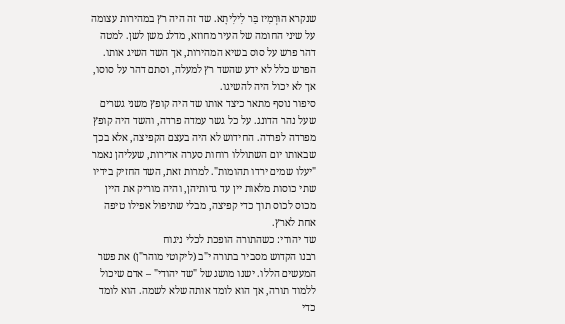שנקרא הוּרְמִיז בַּר לִילִיתָא. שד זה היה רץ במהירות עצומה על שיני החומה של העיר מחוזא, מדלג משן לשן. למטה דהר פרש על סוס בשיא המהירות, אך השד השיג אותו. הפרש כלל לא ידע שהשד רץ למעלה, וסתם דהר על סוסו, אך לא יכול היה להשיגו.
סיפור נוסף מתאר כיצד אותו שד היה קופץ משני גשרים שעל נהר הדונג. על כל גשר עמדה פרדה, והשד היה קופץ מפרדה לפרדה. החידוש לא היה בעצם הקפיצה, אלא בכך שבאותו יום השתוללו רוחות סערה אדירות, שעליהן נאמר "יעלו שמים ירדו תהומות". למרות זאת, השד החזיק בידיו שתי כוסות מלאות יין עד גדותיהן, והיה מוריק את היין מכוס לכוס תוך כדי קפיצה, מבלי שתיפול אפילו טיפה אחת לארץ.
שד יהודי: כשהתורה הופכת לכלי ניגוח
רבנו הקדוש מסביר בתורה י"ב (ליקוטי מוהר"ן) את פשר המעשים הללו. ישנו מושג של "שד יהודי" – אדם שיכול ללמוד תורה, אך הוא לומד אותה שלא לשמה. הוא לומד כדי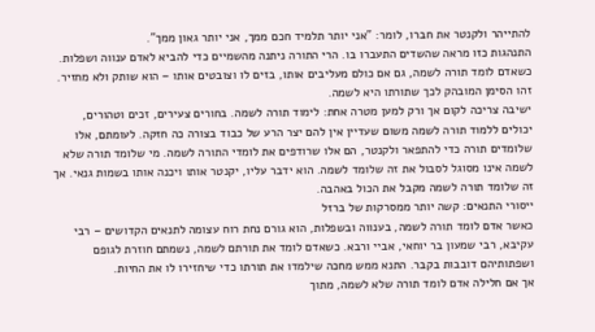להתייהר ולקנטר את חברו, לומר: "אני יותר תלמיד חכם ממך, אני יותר גאון ממך".
התנהגות כזו מראה שהשדים התעברו בו. הרי התורה ניתנה מהשמיים כדי להביא לאדם ענווה ושפלות. כשאדם לומד תורה לשמה, גם אם כולם מעליבים אותו, בזים לו וצובטים אותו – הוא שותק ולא מחזיר. זהו הסימן המובהק לכך שתורתו היא לשמה.
ישיבה צריכה לקום אך ורק למען מטרה אחת: לימוד תורה לשמה. בחורים צעירים, זכים וטהורים, יכולים ללמוד תורה לשמה משום שעדיין אין להם יצר הרע של כבוד בצורה כה חזקה. לעומתם, אלו שלומדים תורה כדי להתפאר ולקנטר, הם אלו שרודפים את לומדי התורה לשמה. מי שלומד תורה שלא לשמה אינו מסוגל לסבול את זה שלומד לשמה. הוא ידבר עליו, יקנטר אותו ויכנה אותו בשמות גנאי. אך זה שלומד תורה לשמה מקבל את הכול באהבה.
ייסורי התנאים: קשה יותר ממסרקות של ברזל
כאשר אדם לומד תורה לשמה, בענווה ובשפלות, הוא גורם נחת רוח עצומה לתנאים הקדושים – רבי עקיבא, רבי שמעון בר יוחאי, אביי ורבא. כשאדם לומד את תורתם לשמה, נשמתם חוזרת לגופם ושפתותיהם דובבות בקבר. התנא ממש מחכה שילמדו את תורתו כדי שיחזירו לו את החיות.
אך אם חלילה אדם לומד תורה שלא לשמה, מתוך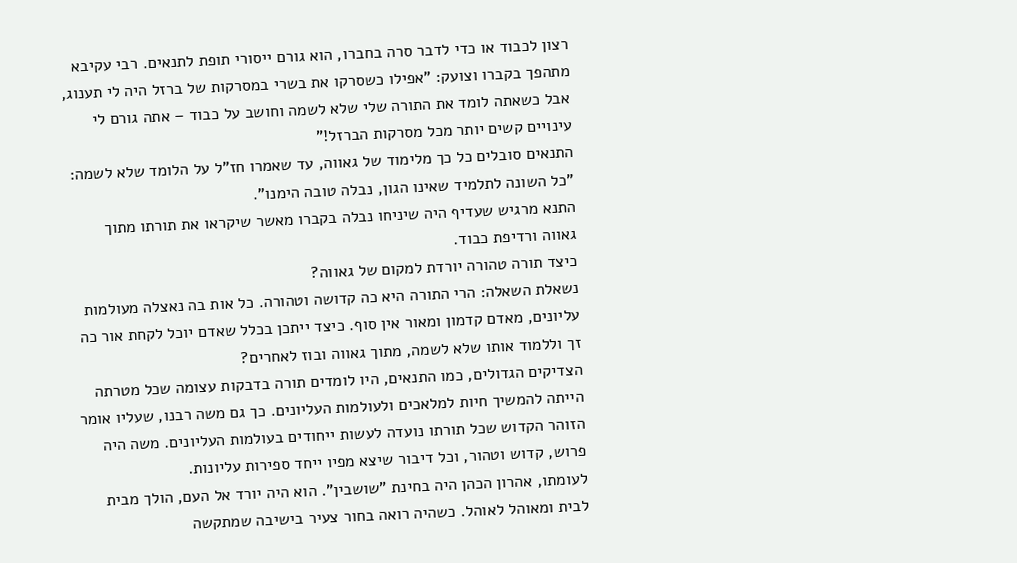רצון לכבוד או כדי לדבר סרה בחברו, הוא גורם ייסורי תופת לתנאים. רבי עקיבא מתהפך בקברו וצועק: "אפילו כשסרקו את בשרי במסרקות של ברזל היה לי תענוג, אבל כשאתה לומד את התורה שלי שלא לשמה וחושב על כבוד – אתה גורם לי עינויים קשים יותר מכל מסרקות הברזל!"
התנאים סובלים כל כך מלימוד של גאווה, עד שאמרו חז"ל על הלומד שלא לשמה:
"כל השונה לתלמיד שאינו הגון, נבלה טובה הימנו".
התנא מרגיש שעדיף היה שיניחו נבלה בקברו מאשר שיקראו את תורתו מתוך גאווה ורדיפת כבוד.
כיצד תורה טהורה יורדת למקום של גאווה?
נשאלת השאלה: הרי התורה היא כה קדושה וטהורה. כל אות בה נאצלה מעולמות עליונים, מאדם קדמון ומאור אין סוף. כיצד ייתכן בכלל שאדם יוכל לקחת אור כה זך וללמוד אותו שלא לשמה, מתוך גאווה ובוז לאחרים?
הצדיקים הגדולים, כמו התנאים, היו לומדים תורה בדבקות עצומה שכל מטרתה הייתה להמשיך חיות למלאכים ולעולמות העליונים. כך גם משה רבנו, שעליו אומר הזוהר הקדוש שכל תורתו נועדה לעשות ייחודים בעולמות העליונים. משה היה פרוש, קדוש וטהור, וכל דיבור שיצא מפיו ייחד ספירות עליונות.
לעומתו, אהרון הכהן היה בחינת "שושבין". הוא היה יורד אל העם, הולך מבית לבית ומאוהל לאוהל. כשהיה רואה בחור צעיר בישיבה שמתקשה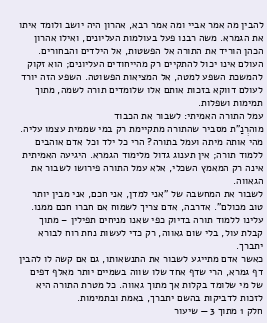להבין מה אמר אביי ומה אמר רבא, אהרון היה יושב ולומד איתו את הגמרא. משה רבנו פעל בעולמות העליונים, ואילו אהרון הכהן הוריד את התורה אל הפשטות, אל הילדים והבחורים. העולם אינו יכול להתקיים רק מהייחודים העליונים; הוא זקוק להמשכת השפע למטה, אל המציאות הפשוטה. השפע הזה יורד לעולם דווקא בזכות אותם אלו שלומדים תורה לשמה, מתוך תמימות ושפלות.
עמל התורה האמיתי: לשבור את הכבוד
מוהרְנַ"ת מסביר שהתורה מתקיימת רק במי שממית עצמו עליה. מהי אותה מיתה ועמל בתורה? הרי כל ילד וכל אדם אוהבים ללמוד תורה; אין תענוג גדול מלימוד הגמרא. היגיעה האמיתית אינה רק המאמץ השכלי, אלא עמל התורה פירושו לשבור את הגאווה.
לשבור את המחשבה של "אני למדן, אני חכם, אני מבין יותר טוב מכולם". אדרבה, אדם צריך לשמוח אם חברו חכם ממנו. עלינו ללמוד תורה בדיוק כפי שאנו מניחים תפילין – מתוך קבלת עול, בלי שום גאווה, רק כדי לעשות נחת רוח לבורא יתברך.
כאשר אדם מתייגע לשבור את התנשאותו, גם אם קשה לו להבין דף גמרא, הרי שדף אחד שלו שווה בשמיים יותר מאלף דפים של מי שלומד בקלות אך מתוך גאווה. כל מטרת התורה היא לזכות לדביקות בהשם יתברך, באמת ובתמימות.
חלק 1 מתוך 3 — שיעור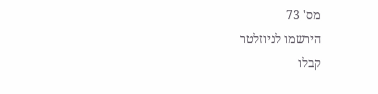מס' 73
הירשמו לניוזלטר
קבלו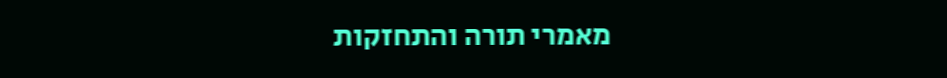מאמרי תורה והתחזקות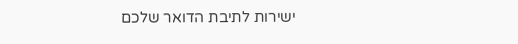ישירות לתיבת הדואר שלכם